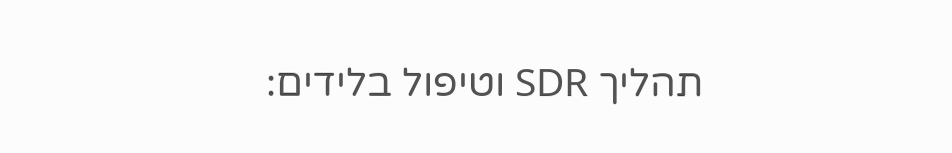תהליך SDR וטיפול בלידים: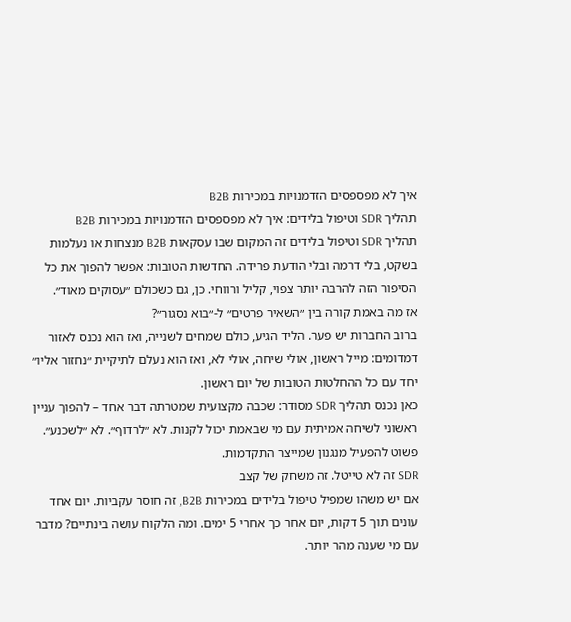איך לא מפספסים הזדמנויות במכירות B2B
תהליך SDR וטיפול בלידים: איך לא מפספסים הזדמנויות במכירות B2B
תהליך SDR וטיפול בלידים זה המקום שבו עסקאות B2B מנצחות או נעלמות בשקט, בלי דרמה ובלי הודעת פרידה. החדשות הטובות: אפשר להפוך את כל הסיפור הזה להרבה יותר צפוי, קליל ורווחי. כן, גם כשכולם ״עסוקים מאוד״.
אז מה באמת קורה בין ״השאיר פרטים״ ל-״בוא נסגור״?
ברוב החברות יש פער. הליד הגיע, כולם שמחים לשנייה, ואז הוא נכנס לאזור דמדומים: מייל ראשון, אולי שיחה, אולי לא, ואז הוא נעלם לתיקיית ״נחזור אליו״ יחד עם כל ההחלטות הטובות של יום ראשון.
כאן נכנס תהליך SDR מסודר: שכבה מקצועית שמטרתה דבר אחד – להפוך עניין ראשוני לשיחה אמיתית עם מי שבאמת יכול לקנות. לא ״לרדוף״. לא ״לשכנע״. פשוט להפעיל מנגנון שמייצר התקדמות.
SDR זה לא טייטל. זה משחק של קצב
אם יש משהו שמפיל טיפול בלידים במכירות B2B, זה חוסר עקביות. יום אחד עונים תוך 5 דקות, יום אחר כך אחרי 5 ימים. ומה הלקוח עושה בינתיים? מדבר עם מי שענה מהר יותר.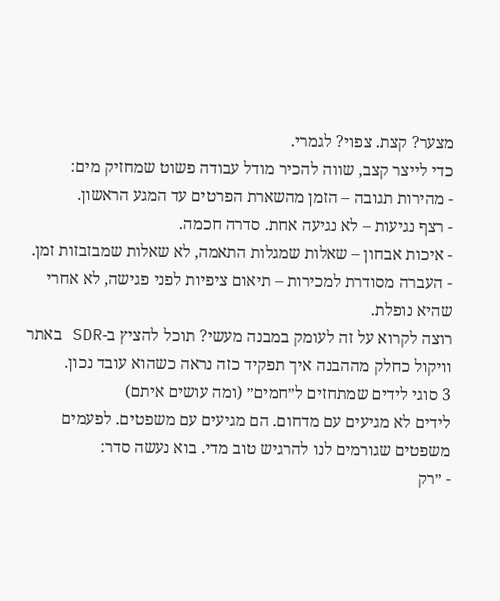מצער? קצת. צפוי? לגמרי.
כדי לייצר קצב, שווה להכיר מודל עבודה פשוט שמחזיק מים:
- מהירות תגובה – הזמן מהשארת הפרטים עד המגע הראשון.
- רצף נגיעות – לא נגיעה אחת. סדרה חכמה.
- איכות אבחון – שאלות שמגלות התאמה, לא שאלות שמבזבזות זמן.
- העברה מסודרת למכירות – תיאום ציפיות לפני פגישה, לא אחרי שהיא נופלת.
רוצה לקרוא על זה לעומק במבנה מעשי? תוכל להציץ ב-SDR באתר וויקול כחלק מההבנה איך תפקיד כזה נראה כשהוא עובד נכון.
3 סוגי לידים שמתחזים ל״חמים״ (ומה עושים איתם)
לידים לא מגיעים עם מדחום. הם מגיעים עם משפטים. לפעמים משפטים שגורמים לנו להרגיש טוב מדי. בוא נעשה סדר:
- ״רק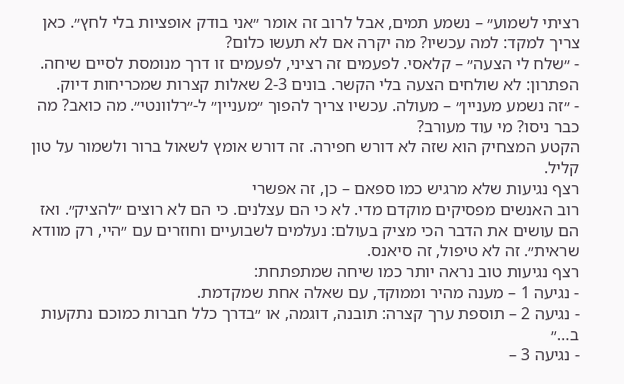רציתי לשמוע״ – נשמע תמים, אבל לרוב זה אומר ״אני בודק אופציות בלי לחץ״. כאן צריך למקד: למה עכשיו? מה יקרה אם לא תעשו כלום?
- ״שלח לי הצעה״ – קלאסי. לפעמים זה רציני, לפעמים זו דרך מנומסת לסיים שיחה. הפתרון: לא שולחים הצעה בלי הקשר. בונים 2-3 שאלות קצרות שמכריחות דיוק.
- ״זה נשמע מעניין״ – מעולה. עכשיו צריך להפוך ״מעניין״ ל-״רלוונטי״. מה כואב? מה כבר ניסו? מי עוד מעורב?
הקטע המצחיק הוא שזה לא דורש חפירה. זה דורש אומץ לשאול ברור ולשמור על טון קליל.
רצף נגיעות שלא מרגיש כמו ספאם – כן, זה אפשרי
רוב האנשים מפסיקים מוקדם מדי. לא כי הם עצלנים. כי הם לא רוצים ״להציק״. ואז הם עושים את הדבר הכי מציק בעולם: נעלמים לשבועיים וחוזרים עם ״היי, רק מוודא שראית״. זה לא טיפול, זה סיאנס.
רצף נגיעות טוב נראה יותר כמו שיחה שמתפתחת:
- נגיעה 1 – מענה מהיר וממוקד, עם שאלה אחת שמקדמת.
- נגיעה 2 – תוספת ערך קצרה: תובנה, דוגמה, או ״בדרך כלל חברות כמוכם נתקעות ב…״
- נגיעה 3 –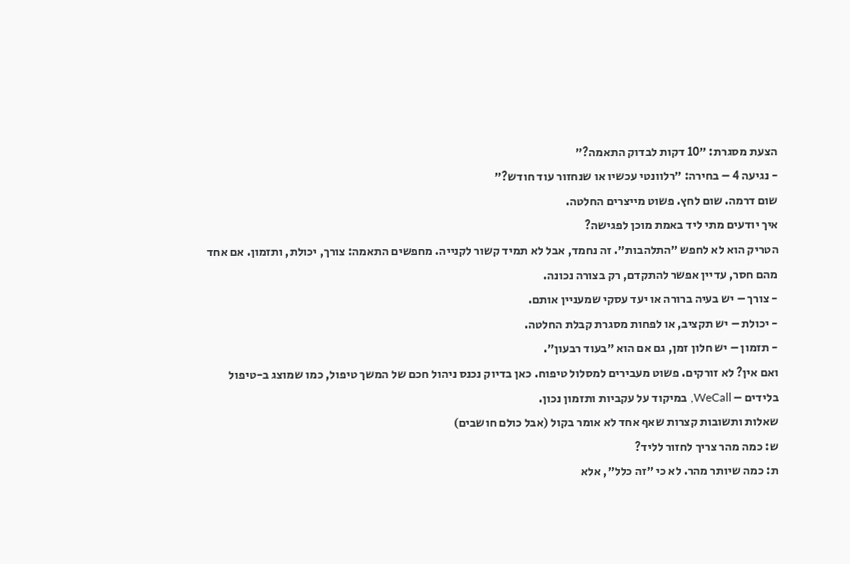הצעת מסגרת: ״10 דקות לבדוק התאמה?״
- נגיעה 4 – בחירה: ״רלוונטי עכשיו או שנחזור עוד חודש?״
שום דרמה. שום לחץ. פשוט מייצרים החלטה.
איך יודעים מתי ליד באמת מוכן לפגישה?
הטריק הוא לא לחפש ״התלהבות״. זה נחמד, אבל לא תמיד קשור לקנייה. מחפשים התאמה: צורך, יכולת, ותזמון. אם אחד מהם חסר, עדיין אפשר להתקדם, רק בצורה נכונה.
- צורך – יש בעיה ברורה או יעד עסקי שמעניין אותם.
- יכולת – יש תקציב, או לפחות מסגרת קבלת החלטה.
- תזמון – יש חלון זמן, גם אם הוא ״בעוד רבעון״.
ואם אין? לא זורקים. פשוט מעבירים למסלול טיפוח. כאן בדיוק נכנס ניהול חכם של המשך טיפול, כמו שמוצג ב-טיפול בלידים – WeCall, במיקוד על עקביות ותזמון נכון.
שאלות ותשובות קצרות שאף אחד לא אומר בקול (אבל כולם חושבים)
ש: כמה מהר צריך לחזור לליד?
ת: כמה שיותר מהר. לא כי ״זה כלל״, אלא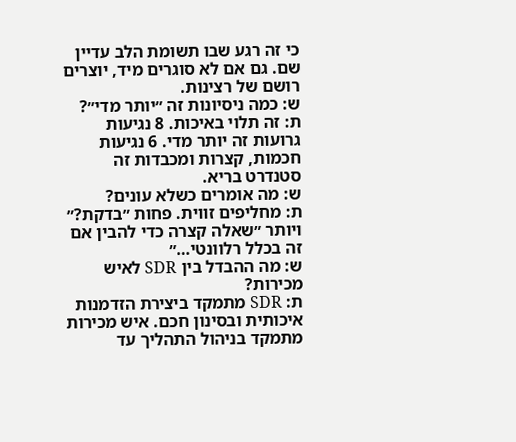כי זה רגע שבו תשומת הלב עדיין שם. גם אם לא סוגרים מיד, יוצרים רושם של רצינות.
ש: כמה ניסיונות זה ״יותר מדי״?
ת: זה תלוי באיכות. 8 נגיעות גרועות זה יותר מדי. 6 נגיעות חכמות, קצרות ומכבדות זה סטנדרט בריא.
ש: מה אומרים כשלא עונים?
ת: מחליפים זווית. פחות ״בדקת?״ ויותר ״שאלה קצרה כדי להבין אם זה בכלל רלוונטי…״
ש: מה ההבדל בין SDR לאיש מכירות?
ת: SDR מתמקד ביצירת הזדמנות איכותית ובסינון חכם. איש מכירות מתמקד בניהול התהליך עד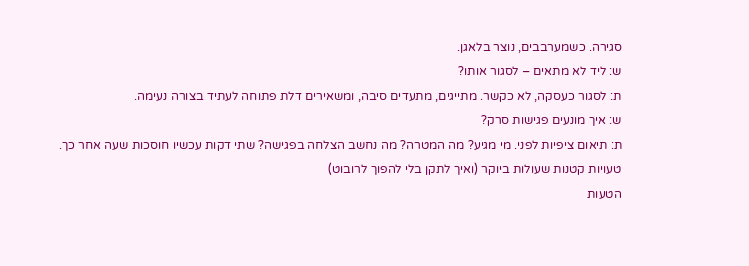סגירה. כשמערבבים, נוצר בלאגן.
ש: ליד לא מתאים – לסגור אותו?
ת: לסגור כעסקה, לא כקשר. מתייגים, מתעדים סיבה, ומשאירים דלת פתוחה לעתיד בצורה נעימה.
ש: איך מונעים פגישות סרק?
ת: תיאום ציפיות לפני. מי מגיע? מה המטרה? מה נחשב הצלחה בפגישה? שתי דקות עכשיו חוסכות שעה אחר כך.
טעויות קטנות שעולות ביוקר (ואיך לתקן בלי להפוך לרובוט)
הטעות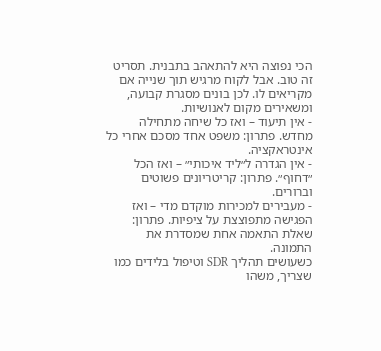הכי נפוצה היא להתאהב בתבנית. תסריט זה טוב. אבל לקוח מרגיש תוך שנייה אם מקריאים לו. לכן בונים מסגרת קבועה, ומשאירים מקום לאנושיות.
- אין תיעוד – ואז כל שיחה מתחילה מחדש. פתרון: משפט אחד מסכם אחרי כל אינטראקציה.
- אין הגדרה ל״ליד איכותי״ – ואז הכל ״דחוף״. פתרון: קריטריונים פשוטים וברורים.
- מעבירים למכירות מוקדם מדי – ואז הפגישה מתפוצצת על ציפיות. פתרון: שאלת התאמה אחת שמסדרת את התמונה.
כשעושים תהליך SDR וטיפול בלידים כמו שצריך, משהו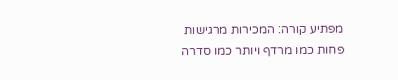מפתיע קורה: המכירות מרגישות פחות כמו מרדף ויותר כמו סדרה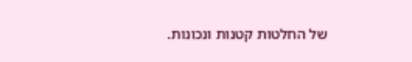של החלטות קטנות ונכונות.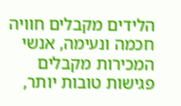הלידים מקבלים חוויה חכמה ונעימה, אנשי המכירות מקבלים פגישות טובות יותר,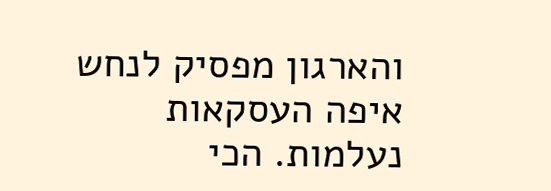והארגון מפסיק לנחש איפה העסקאות נעלמות. הכי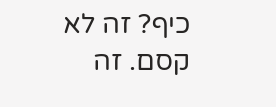כיף? זה לא קסם. זה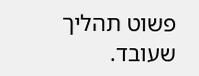פשוט תהליך שעובד.